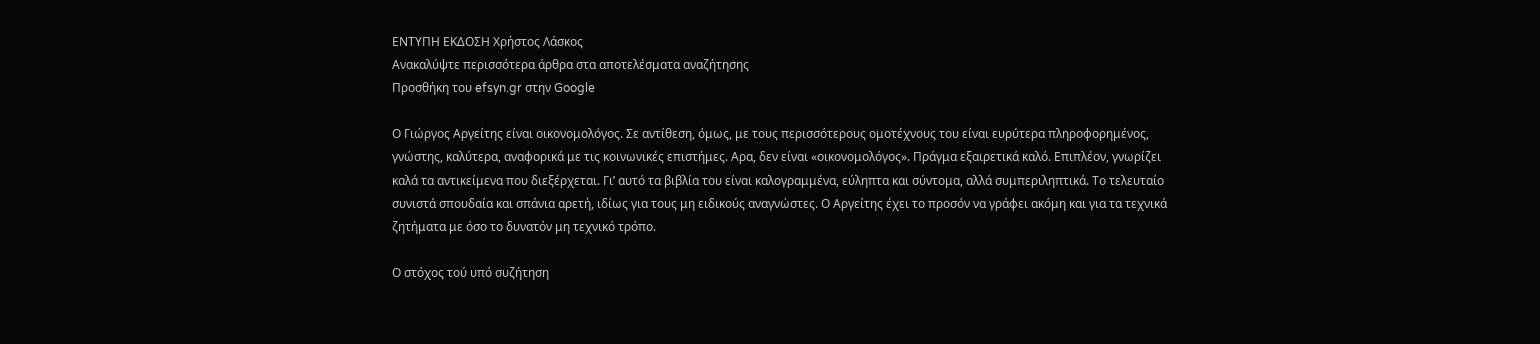ΕΝΤΥΠΗ ΕΚΔΟΣΗ Χρήστος Λάσκος
Ανακαλύψτε περισσότερα άρθρα στα αποτελέσματα αναζήτησης
Προσθήκη του efsyn.gr στην Google

Ο Γιώργος Αργείτης είναι οικονομολόγος. Σε αντίθεση, όμως, με τους περισσότερους ομοτέχνους του είναι ευρύτερα πληροφορημένος, γνώστης, καλύτερα, αναφορικά με τις κοινωνικές επιστήμες. Αρα, δεν είναι «οικονομολόγος». Πράγμα εξαιρετικά καλό. Επιπλέον, γνωρίζει καλά τα αντικείμενα που διεξέρχεται. Γι’ αυτό τα βιβλία του είναι καλογραμμένα, εύληπτα και σύντομα, αλλά συμπεριληπτικά. Το τελευταίο συνιστά σπουδαία και σπάνια αρετή, ιδίως για τους μη ειδικούς αναγνώστες. Ο Αργείτης έχει το προσόν να γράφει ακόμη και για τα τεχνικά ζητήματα με όσο το δυνατόν μη τεχνικό τρόπο.

Ο στόχος τού υπό συζήτηση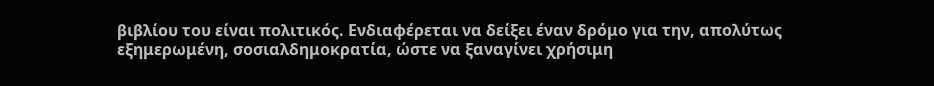βιβλίου του είναι πολιτικός. Ενδιαφέρεται να δείξει έναν δρόμο για την, απολύτως εξημερωμένη, σοσιαλδημοκρατία, ώστε να ξαναγίνει χρήσιμη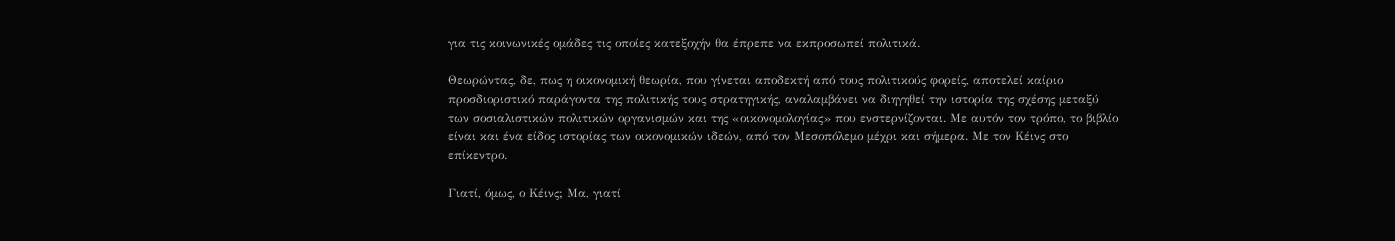για τις κοινωνικές ομάδες τις οποίες κατεξοχήν θα έπρεπε να εκπροσωπεί πολιτικά.

Θεωρώντας, δε, πως η οικονομική θεωρία, που γίνεται αποδεκτή από τους πολιτικούς φορείς, αποτελεί καίριο προσδιοριστικό παράγοντα της πολιτικής τους στρατηγικής, αναλαμβάνει να διηγηθεί την ιστορία της σχέσης μεταξύ των σοσιαλιστικών πολιτικών οργανισμών και της «οικονομολογίας» που ενστερνίζονται. Με αυτόν τον τρόπο, το βιβλίο είναι και ένα είδος ιστορίας των οικονομικών ιδεών, από τον Μεσοπόλεμο μέχρι και σήμερα. Με τον Κέινς στο επίκεντρο.

Γιατί, όμως, ο Κέινς; Μα, γιατί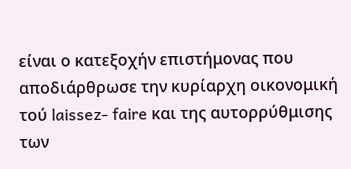είναι ο κατεξοχήν επιστήμονας που αποδιάρθρωσε την κυρίαρχη οικονομική τού laissez- faire και της αυτορρύθμισης των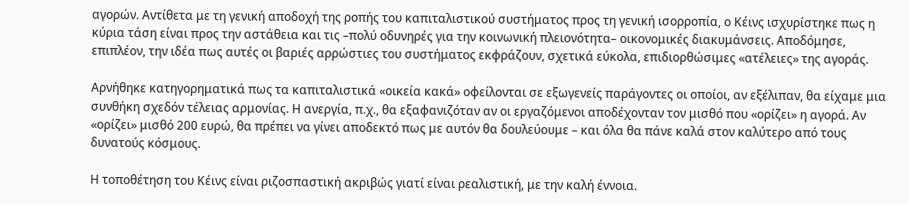αγορών. Αντίθετα με τη γενική αποδοχή της ροπής του καπιταλιστικού συστήματος προς τη γενική ισορροπία, ο Κέινς ισχυρίστηκε πως η κύρια τάση είναι προς την αστάθεια και τις –πολύ οδυνηρές για την κοινωνική πλειονότητα– οικονομικές διακυμάνσεις. Αποδόμησε, επιπλέον, την ιδέα πως αυτές οι βαριές αρρώστιες του συστήματος εκφράζουν, σχετικά εύκολα, επιδιορθώσιμες «ατέλειες» της αγοράς.

Αρνήθηκε κατηγορηματικά πως τα καπιταλιστικά «οικεία κακά» οφείλονται σε εξωγενείς παράγοντες οι οποίοι, αν εξέλιπαν, θα είχαμε μια συνθήκη σχεδόν τέλειας αρμονίας. Η ανεργία, π.χ., θα εξαφανιζόταν αν οι εργαζόμενοι αποδέχονταν τον μισθό που «ορίζει» η αγορά. Αν «ορίζει» μισθό 200 ευρώ, θα πρέπει να γίνει αποδεκτό πως με αυτόν θα δουλεύουμε – και όλα θα πάνε καλά στον καλύτερο από τους δυνατούς κόσμους.

Η τοποθέτηση του Κέινς είναι ριζοσπαστική ακριβώς γιατί είναι ρεαλιστική, με την καλή έννοια.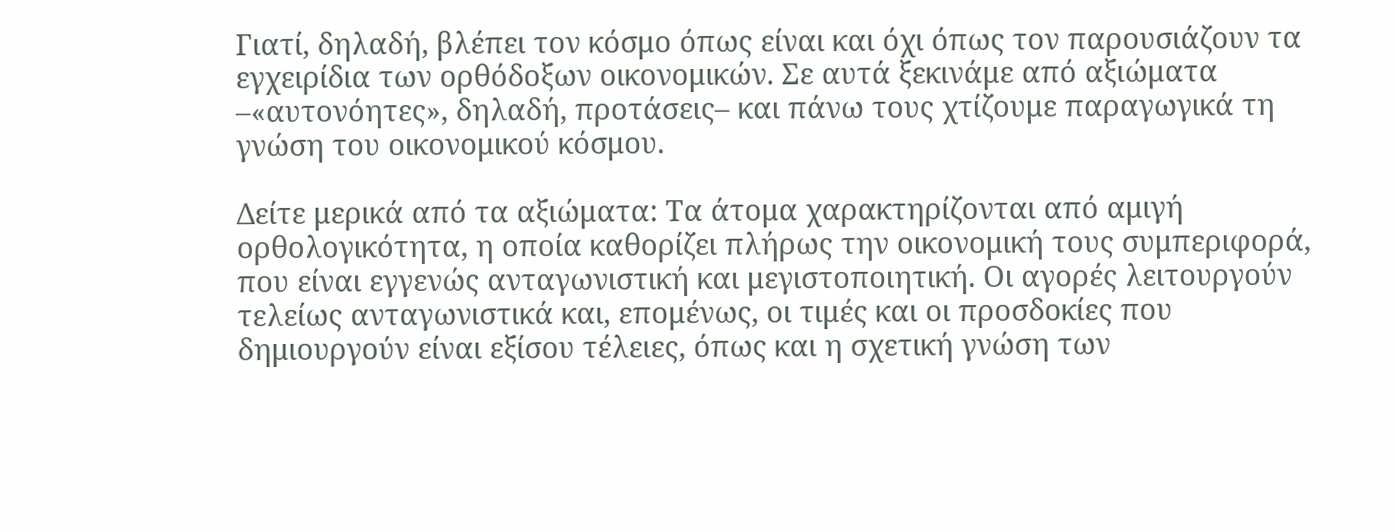Γιατί, δηλαδή, βλέπει τον κόσμο όπως είναι και όχι όπως τον παρουσιάζουν τα εγχειρίδια των ορθόδοξων οικονομικών. Σε αυτά ξεκινάμε από αξιώματα –«αυτονόητες», δηλαδή, προτάσεις– και πάνω τους χτίζουμε παραγωγικά τη γνώση του οικονομικού κόσμου.

Δείτε μερικά από τα αξιώματα: Τα άτομα χαρακτηρίζονται από αμιγή ορθολογικότητα, η οποία καθορίζει πλήρως την οικονομική τους συμπεριφορά, που είναι εγγενώς ανταγωνιστική και μεγιστοποιητική. Οι αγορές λειτουργούν τελείως ανταγωνιστικά και, επομένως, οι τιμές και οι προσδοκίες που δημιουργούν είναι εξίσου τέλειες, όπως και η σχετική γνώση των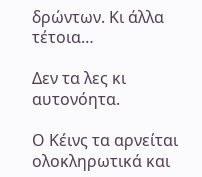δρώντων. Κι άλλα τέτοια…

Δεν τα λες κι αυτονόητα.

Ο Κέινς τα αρνείται ολοκληρωτικά και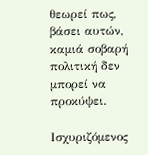θεωρεί πως, βάσει αυτών, καμιά σοβαρή πολιτική δεν μπορεί να προκύψει.

Ισχυριζόμενος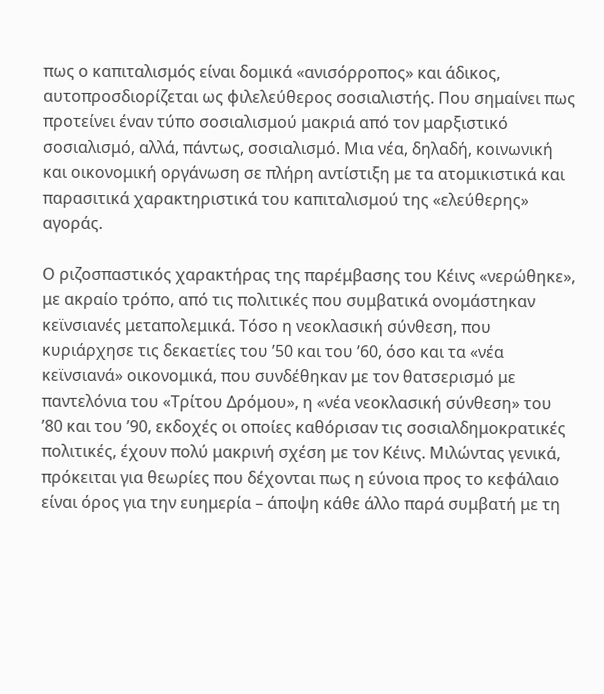πως ο καπιταλισμός είναι δομικά «ανισόρροπος» και άδικος, αυτοπροσδιορίζεται ως φιλελεύθερος σοσιαλιστής. Που σημαίνει πως προτείνει έναν τύπο σοσιαλισμού μακριά από τον μαρξιστικό σοσιαλισμό, αλλά, πάντως, σοσιαλισμό. Μια νέα, δηλαδή, κοινωνική και οικονομική οργάνωση σε πλήρη αντίστιξη με τα ατομικιστικά και παρασιτικά χαρακτηριστικά του καπιταλισμού της «ελεύθερης» αγοράς.

Ο ριζοσπαστικός χαρακτήρας της παρέμβασης του Κέινς «νερώθηκε», με ακραίο τρόπο, από τις πολιτικές που συμβατικά ονομάστηκαν κεϊνσιανές μεταπολεμικά. Τόσο η νεοκλασική σύνθεση, που κυριάρχησε τις δεκαετίες του ’50 και του ’60, όσο και τα «νέα κεϊνσιανά» οικονομικά, που συνδέθηκαν με τον θατσερισμό με παντελόνια του «Τρίτου Δρόμου», η «νέα νεοκλασική σύνθεση» του ’80 και του ’90, εκδοχές οι οποίες καθόρισαν τις σοσιαλδημοκρατικές πολιτικές, έχουν πολύ μακρινή σχέση με τον Κέινς. Μιλώντας γενικά, πρόκειται για θεωρίες που δέχονται πως η εύνοια προς το κεφάλαιο είναι όρος για την ευημερία – άποψη κάθε άλλο παρά συμβατή με τη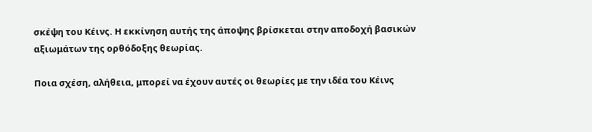σκέψη του Κέινς. Η εκκίνηση αυτής της άποψης βρίσκεται στην αποδοχή βασικών αξιωμάτων της ορθόδοξης θεωρίας.

Ποια σχέση, αλήθεια, μπορεί να έχουν αυτές οι θεωρίες με την ιδέα του Κέινς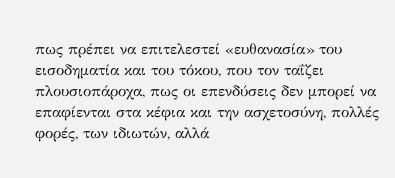πως πρέπει να επιτελεστεί «ευθανασία» του εισοδηματία και του τόκου, που τον ταΐζει πλουσιοπάροχα, πως οι επενδύσεις δεν μπορεί να επαφίενται στα κέφια και την ασχετοσύνη, πολλές φορές, των ιδιωτών, αλλά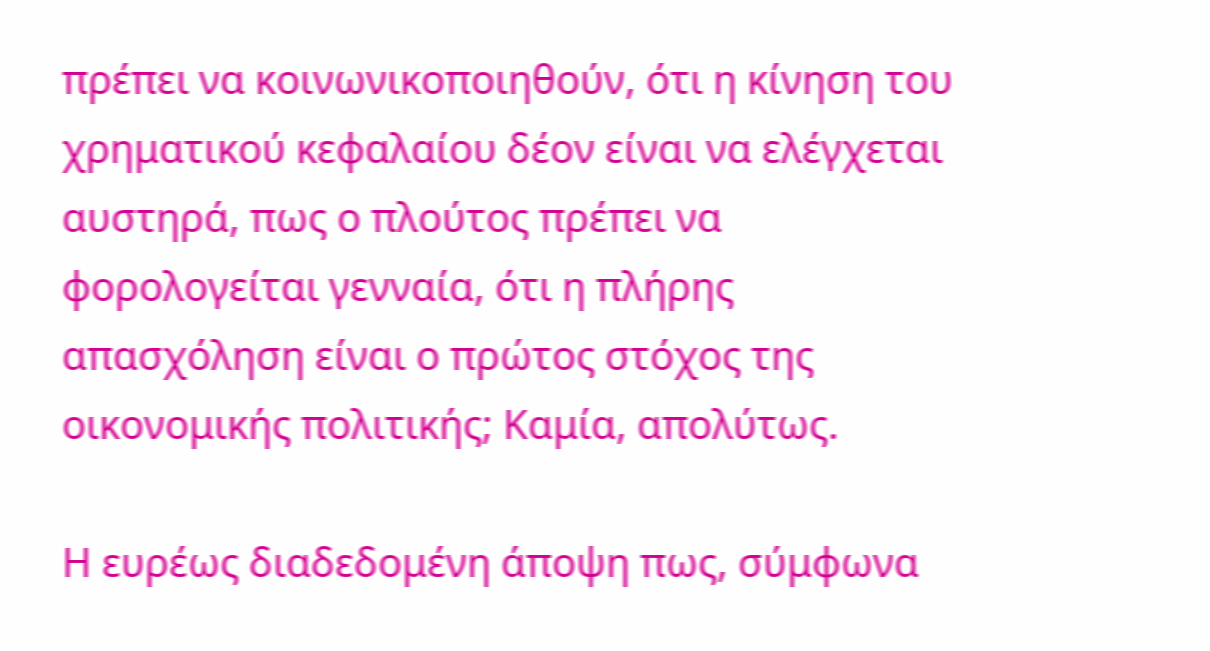πρέπει να κοινωνικοποιηθούν, ότι η κίνηση του χρηματικού κεφαλαίου δέον είναι να ελέγχεται αυστηρά, πως ο πλούτος πρέπει να φορολογείται γενναία, ότι η πλήρης απασχόληση είναι ο πρώτος στόχος της οικονομικής πολιτικής; Καμία, απολύτως.

Η ευρέως διαδεδομένη άποψη πως, σύμφωνα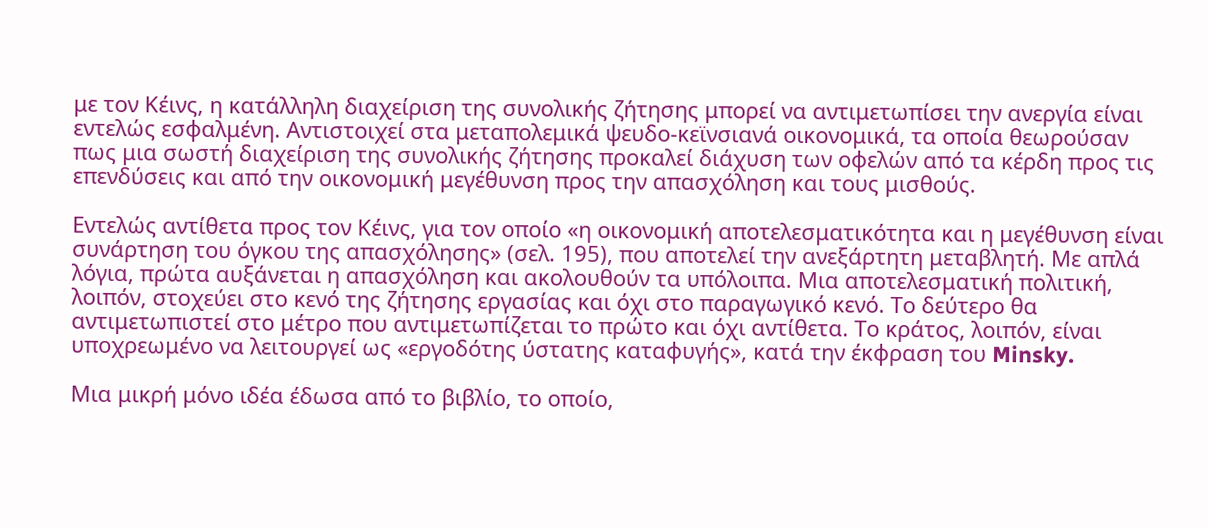με τον Κέινς, η κατάλληλη διαχείριση της συνολικής ζήτησης μπορεί να αντιμετωπίσει την ανεργία είναι εντελώς εσφαλμένη. Αντιστοιχεί στα μεταπολεμικά ψευδο-κεϊνσιανά οικονομικά, τα οποία θεωρούσαν πως μια σωστή διαχείριση της συνολικής ζήτησης προκαλεί διάχυση των οφελών από τα κέρδη προς τις επενδύσεις και από την οικονομική μεγέθυνση προς την απασχόληση και τους μισθούς.

Εντελώς αντίθετα προς τον Κέινς, για τον οποίο «η οικονομική αποτελεσματικότητα και η μεγέθυνση είναι συνάρτηση του όγκου της απασχόλησης» (σελ. 195), που αποτελεί την ανεξάρτητη μεταβλητή. Με απλά λόγια, πρώτα αυξάνεται η απασχόληση και ακολουθούν τα υπόλοιπα. Μια αποτελεσματική πολιτική, λοιπόν, στοχεύει στο κενό της ζήτησης εργασίας και όχι στο παραγωγικό κενό. Το δεύτερο θα αντιμετωπιστεί στο μέτρο που αντιμετωπίζεται το πρώτο και όχι αντίθετα. Το κράτος, λοιπόν, είναι υποχρεωμένο να λειτουργεί ως «εργοδότης ύστατης καταφυγής», κατά την έκφραση του Minsky.

Μια μικρή μόνο ιδέα έδωσα από το βιβλίο, το οποίο,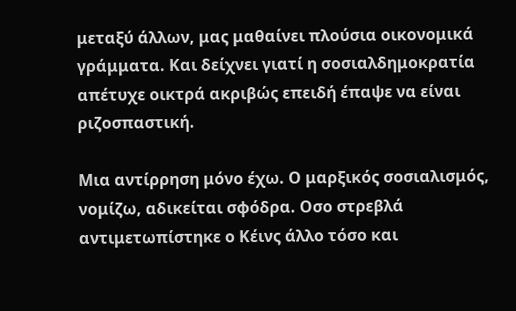μεταξύ άλλων, μας μαθαίνει πλούσια οικονομικά γράμματα. Και δείχνει γιατί η σοσιαλδημοκρατία απέτυχε οικτρά ακριβώς επειδή έπαψε να είναι ριζοσπαστική.

Μια αντίρρηση μόνο έχω. Ο μαρξικός σοσιαλισμός, νομίζω, αδικείται σφόδρα. Οσο στρεβλά αντιμετωπίστηκε ο Κέινς άλλο τόσο και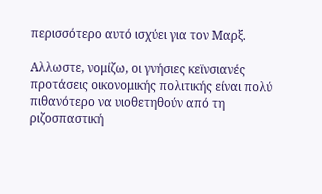περισσότερο αυτό ισχύει για τον Μαρξ.

Αλλωστε, νομίζω, οι γνήσιες κεϊνσιανές προτάσεις οικονομικής πολιτικής είναι πολύ πιθανότερο να υιοθετηθούν από τη ριζοσπαστική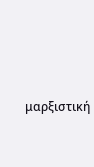μαρξιστική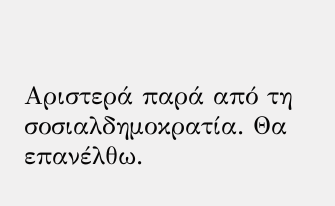Αριστερά παρά από τη σοσιαλδημοκρατία. Θα επανέλθω.